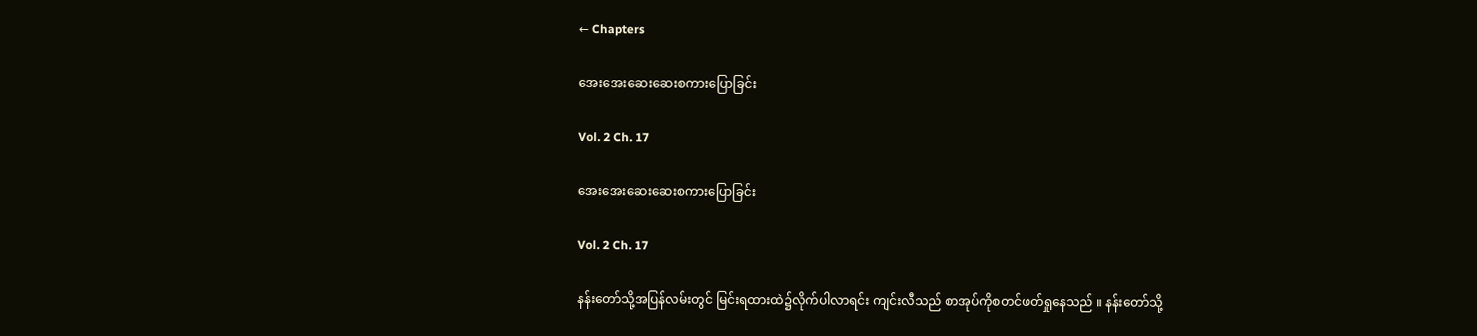← Chapters

အေးအေးဆေးဆေးစကားပြောခြင်း

Vol. 2 Ch. 17

အေးအေးဆေးဆေးစကားပြောခြင်း

Vol. 2 Ch. 17

နန်းတော်သို့အပြန်လမ်းတွင် မြင်းရထားထဲ၌လိုက်ပါလာရင်း ကျင်းလီသည် စာအုပ်ကိုစတင်ဖတ်ရှုနေသည် ။ နန်းတော်သို့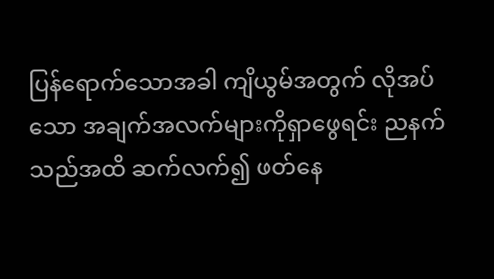ပြန်ရောက်သောအခါ ကျိယွမ်အတွက် လိုအပ်သော အချက်အလက်များကိုရှာဖွေရင်း ညနက်သည်အထိ ဆက်လက်၍ ဖတ်နေ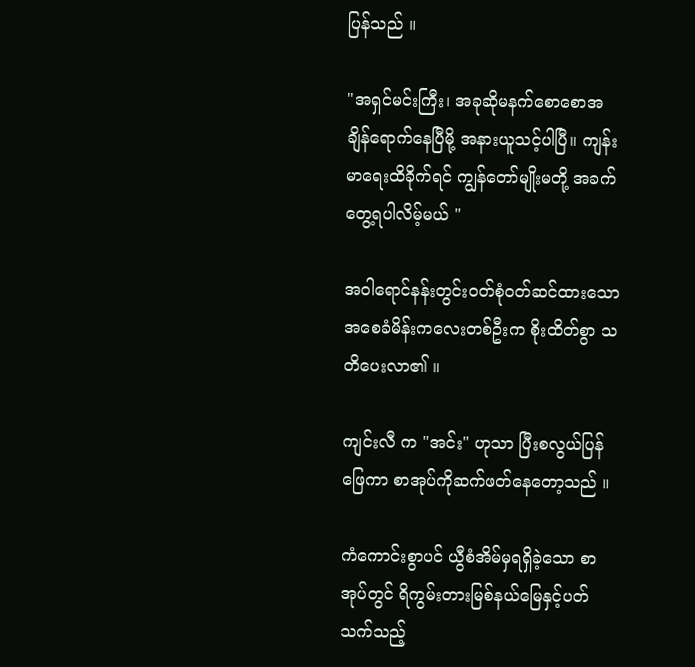ပြန်သည် ။

"အရှင်မင်းကြီး၊ အခုဆိုမနက်စောစောအချိန်ရောက်နေပြီမို့ အနားယူသင့်ပါပြီ။ ကျန်းမာရေးထိခိုက်ရင် ကျွန်တော်မျိုးမတို့ အခက်တွေ့ရပါလိမ့်မယ် "

အဝါရောင်နန်းတွင်းဝတ်စုံဝတ်ဆင်ထားသော အစေခံမိန်းကလေးတစ်ဦးက စိုးထိတ်စွာ သတိပေးလာ၏ ။

ကျင်းလီ က "အင်း" ဟုသာ ပြီးစလွယ်ပြန်ဖြေကာ စာအုပ်ကိုဆက်ဖတ်နေတော့သည် ။

ကံကောင်းစွာပင် ယွီစံအိမ်မှရရှိခဲ့သော စာအုပ်တွင် ရိကွမ်းတားမြစ်နယ်မြေနှင့်ပတ်သက်သည့်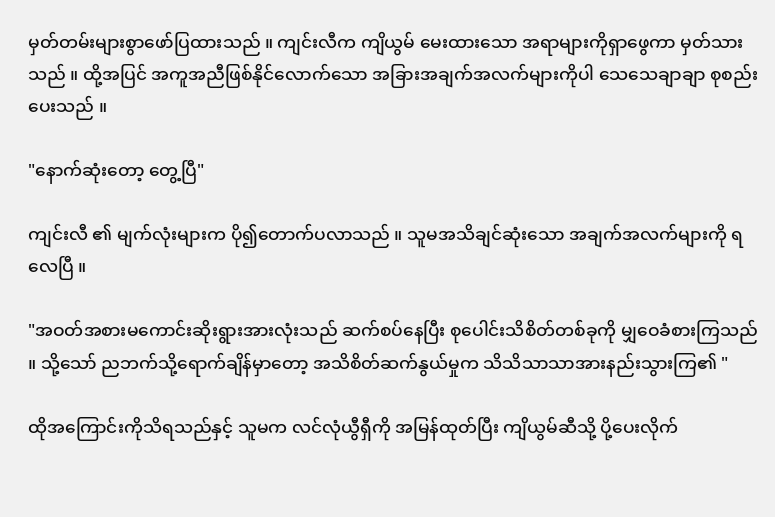မှတ်တမ်းများစွာဖော်ပြထားသည် ။ ကျင်းလီက ကျိယွမ် မေးထားသော အရာများကိုရှာဖွေကာ မှတ်သားသည် ။ ထို့အပြင် အကူအညီဖြစ်နိုင်လောက်သော အခြားအချက်အလက်များကိုပါ သေသေချာချာ စုစည်းပေးသည် ။

"နောက်ဆုံးတော့ တွေ့ပြီ"

ကျင်းလီ ၏ မျက်လုံးများက ပို၍တောက်ပလာသည် ။ သူမအသိချင်ဆုံးသော အချက်အလက်များကို ရလေပြီ ။

"အဝတ်အစားမကောင်းဆိုးရွားအားလုံးသည် ဆက်စပ်နေပြီး စုပေါင်းသိစိတ်တစ်ခုကို မျှဝေခံစားကြသည် ။ သို့သော် ညဘက်သို့ရောက်ချိန်မှာတော့ အသိစိတ်ဆက်နွယ်မှုက သိသိသာသာအားနည်းသွားကြ၏ "

ထိုအကြောင်းကိုသိရသည်နှင့် သူမက လင်လုံယွီရှီကို အမြန်ထုတ်ပြီး ကျိယွမ်ဆီသို့ ပို့ပေးလိုက်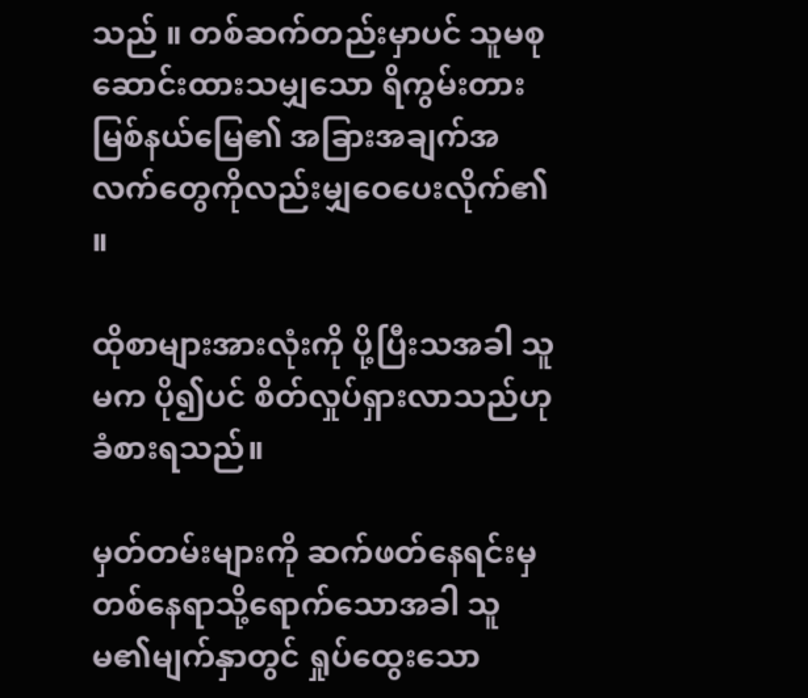သည် ။ တစ်ဆက်တည်းမှာပင် သူမစုဆောင်းထားသမျှသော ရိကွမ်းတားမြစ်နယ်မြေ၏ အခြားအချက်အလက်တွေကိုလည်းမျှဝေပေးလိုက်၏ ။

ထိုစာများအားလုံးကို ပို့ပြီးသအခါ သူမက ပို၍ပင် စိတ်လှုပ်ရှားလာသည်ဟု ခံစားရသည်။

မှတ်တမ်းများကို ဆက်ဖတ်နေရင်းမှ တစ်နေရာသို့ရောက်သောအခါ သူမ၏မျက်နှာတွင် ရှုပ်ထွေးသော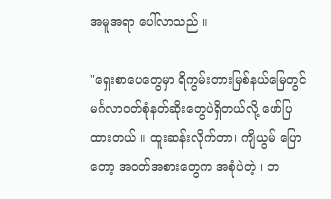အမူအရာ ပေါ်လာသည် ။

"ရှေးစာပေတွေမှာ ရိကွမ်းတားမြစ်နယ်မြေတွင် မင်္ဂလာဝတ်စုံနတ်ဆိုးတွေပဲရှိတယ်လို့ ဖော်ပြထားတယ် ။ ထူးဆန်းလိုက်တာ၊ ကျိယွမ် ပြောတော့ အဝတ်အစားတွေက အစုံပဲတဲ့ ၊ ဘ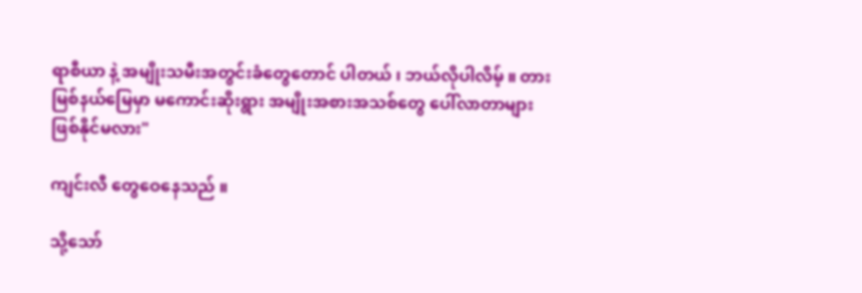ရာစီယာ နဲ့ အမျိုးသမီးအတွင်းခံတွေတောင် ပါတယ် ၊ ဘယ်လိုပါလိမ့် ။ တားမြစ်နယ်မြေမှာ မကောင်းဆိုးရွား အမျိုးအစားအသစ်တွေ ပေါ်လာတာများ ဖြစ်နိုင်မလား"

ကျင်းလီ တွေဝေနေသည် ။

သို့သော်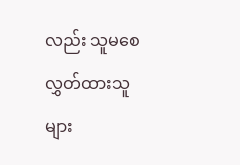လည်း သူမစေလွှတ်ထားသူများ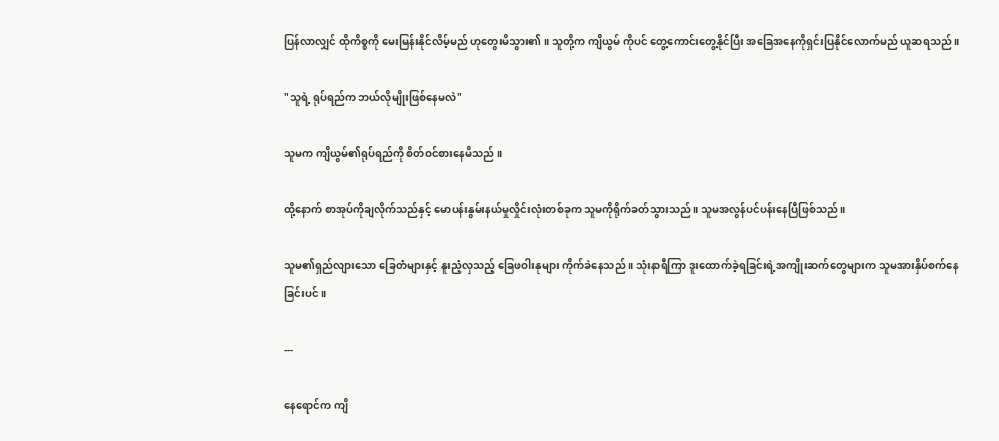ပြန်လာလျှင် ထိုကိစ္စကို မေးမြန်းနိုင်လိမ့်မည် ဟုတွေးမိသွား၏ ။ သူတို့က ကျိယွမ် ကိုပင် တွေ့ကောင်းတွေ့နိုင်ပြီး အခြေအနေကိုရှင်းပြနိုင်လောက်မည် ယူဆရသည် ။

"သူရဲ့ ရုပ်ရည်က ဘယ်လိုမျိုးဖြစ်နေမလဲ"

သူမက ကျိယွမ်၏ရုပ်ရည်ကို စိတ်ဝင်စားနေမိသည် ။

ထို့နောက် စာအုပ်ကိုချလိုက်သည်နှင့် မောပန်းနွမ်းနယ်မှုလှိုင်းလုံးတစ်ခုက သူမကိုရိုက်ခတ်သွားသည် ။ သူမအလွန်ပင်ပန်းနေပြီဖြစ်သည် ။

သူမ၏ရှည်လျားသော ခြေတံများနှင့် နူးညံ့လှသည့် ခြေဖဝါးနုများ ကိုက်ခဲနေသည် ။ သုံးနာရီကြာ ဒူးထောက်ခဲ့ရခြင်းရဲ့အကျိုးဆက်တွေများက သူမအားနှိပ်စက်နေခြင်းပင် ။

---

နေရောင်က ကျိ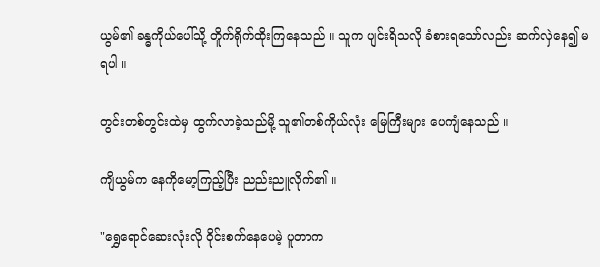ယွမ်၏ ခန္ဓကိုယ်ပေါ်သို့ တိူက်ရိုက်ထိုးကြနေသည် ။ သူက ပျင်းရိသလို ခံစားရသော်လည်း ဆက်လှဲနေ၍ မရပါ ။

တွင်းတစ်တွင်းထဲမှ ထွက်လာခဲ့သည်မို့ သူ၏တစ်ကိုယ်လုံး မြေကြီးများ ပေကျံနေသည် ။

ကျိယွမ်က နေကိုမော့ကြည့်ပြီး ညည်းညူလိုက်၏ ။

"ရွှေရောင်ဆေးလုံးလို ဝိုင်းစက်နေပေမဲ့ ပူတာက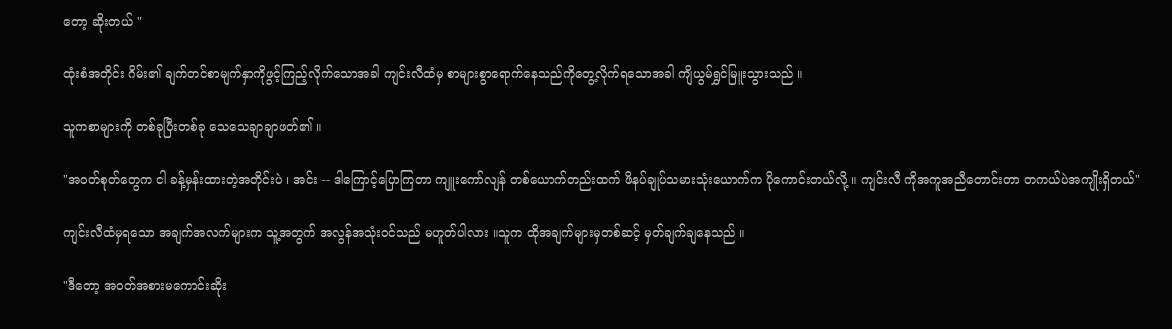တော့ ဆိုးတယ် "

ထုံးစံအတိုင်း ဂိမ်း၏ ချက်တင်စာမျက်နှာကိုဖွင့်ကြည့်လိုက်သောအခါ ကျင်းလီထံမှ စာများစွာရောက်နေသည်ကိုတွေ့လိုက်ရသောအခါ ကျိယွမ်ရွှင်မြူးသွားသည် ။

သူကစာများကို တစ်ခုပြီးတစ်ခု သေသေချာချာဖတ်၏ ။

"အဝတ်စုတ်တွေက ငါ ခန့်မှန်းထားတဲ့အတိုင်းပဲ ၊ အင်း -- ဒါကြောင့်ပြောကြတာ ကျူးကော်လျန် တစ်ယောက်တည်းထက် ဖိနပ်ချုပ်သမားသုံးယောက်က ပိုကောင်းတယ်လို့ ။ ကျင်းလီ ကိုအကူအညီတောင်းတာ တကယ်ပဲအကျိုးရှိတယ်"

ကျင်းလီထံမှရသော အချက်အလက်များက သူ့အတွက် အလွန်အသုံးဝင်သည် မဟူတ်ပါလား ။သူက ထိုအချက်များမှတစ်ဆင့် မှတ်ချက်ချနေသည် ။

"ဒီတော့ အဝတ်အစားမကောင်းဆိုး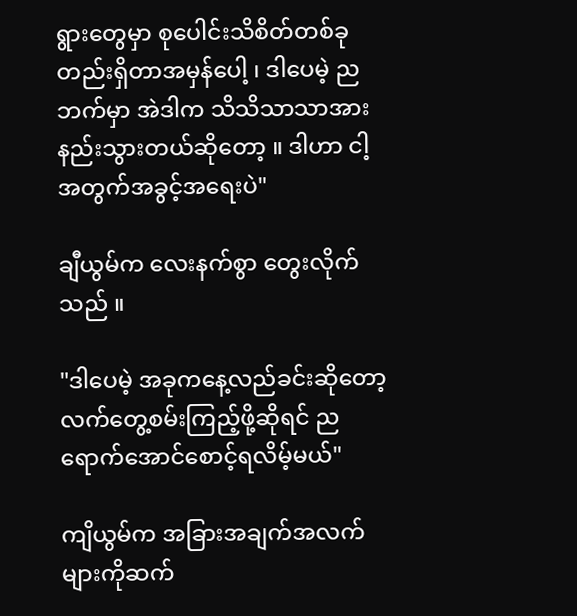ရွားတွေမှာ စုပေါင်းသိစိတ်တစ်ခုတည်းရှိတာအမှန်ပေါ့ ၊ ဒါပေမဲ့ ညဘက်မှာ အဲဒါက သိသိသာသာအားနည်းသွားတယ်ဆိုတော့ ။ ဒါဟာ ငါ့အတွက်အခွင့်အရေးပဲ"

ချီယွမ်က လေးနက်စွာ တွေးလိုက်သည် ။

"ဒါပေမဲ့ အခုကနေ့လည်ခင်းဆိုတော့ လက်တွေ့စမ်းကြည့်ဖို့ဆိုရင် ညရောက်အောင်စောင့်ရလိမ့်မယ်"

ကျိယွမ်က အခြားအချက်အလက်များကိုဆက်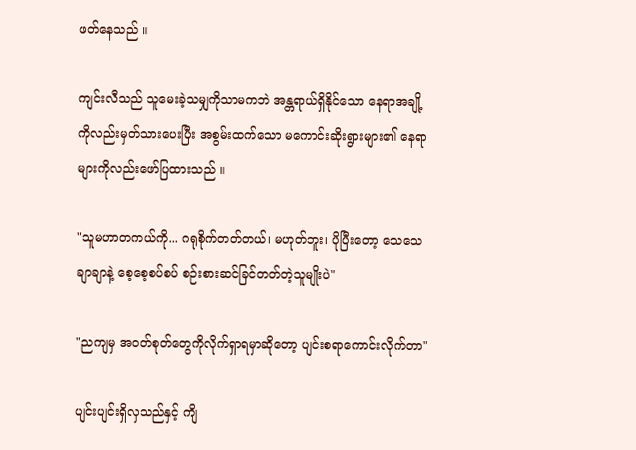ဖတ်နေသည် ။

ကျင်းလီသည် သူမေးခဲ့သမျှကိုသာမကဘဲ အန္တရာယ်ရှိနိုင်သော နေရာအချို့ကိုလည်းမှတ်သားပေးပြီး အစွမ်းထက်သော မကောင်းဆိုးရွားများ၏ နေရာများကိုလည်းဖော်ပြထားသည် ။

"သူမဟာတကယ်ကို... ဂရုစိုက်တတ်တယ်၊ မဟုတ်ဘူး၊ ပိုပြီးတော့ သေသေချာချာနဲ့ စေ့စေ့စပ်စပ် စဉ်းစားဆင်ခြင်တတ်တဲ့သူမျိုးပဲ"

"ညကျမှ အဝတ်စုတ်တွေကိုလိုက်ရှာရမှာဆိုတော့ ပျင်းစရာကောင်းလိုက်တာ"

ပျင်းပျင်းရှိလှသည်နှင့် ကျိ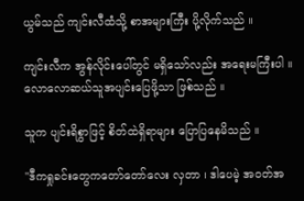ယွမ်သည် ကျင်းလီထံသို့ စာအများကြီး ပို့လိုက်သည် ။

ကျင်းလီက အွန်လိုင်းပေါ်တွင် မရှိသော်လည်း အရေးမကြီးပါ ။ လောလောဆယ်သူအပျင်းပြေဖို့သာ ဖြစ်သည် ။

သူက ပျင်းရိစွာဖြင့် စိတ်ထဲရှိရာများ ပြောပြနေမိသည် ။

"ဒီကရှုခင်းတွေကတော်တော်လေး လှတာ ၊ ဒါပေမဲ့ အဝတ်အ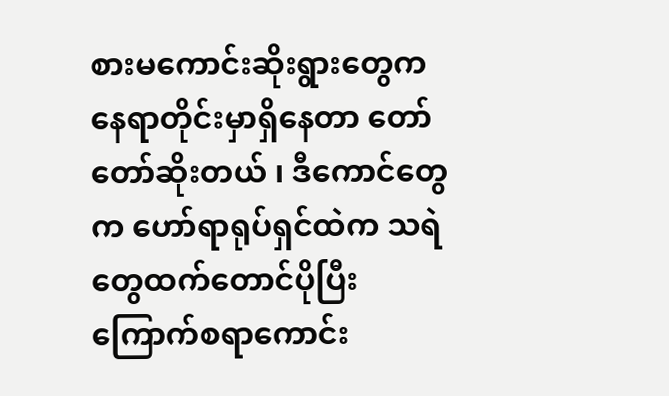စားမကောင်းဆိုးရွားတွေက နေရာတိုင်းမှာရှိနေတာ တော်တော်ဆိုးတယ် ၊ ဒီကောင်တွေက ဟော်ရာရုပ်ရှင်ထဲက သရဲတွေထက်တောင်ပိုပြီးကြောက်စရာကောင်း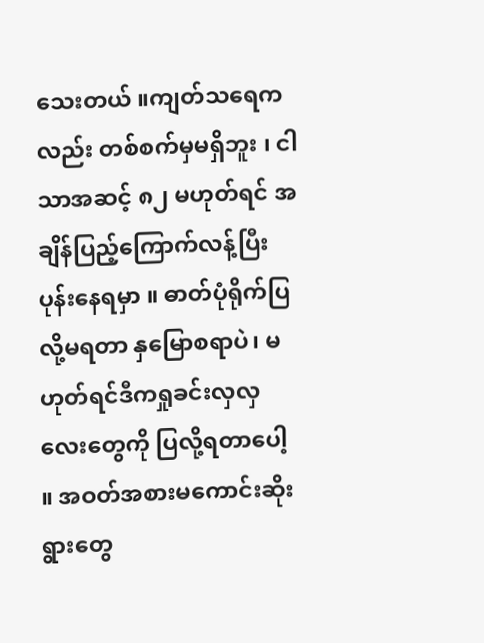သေးတယ် ။ကျတ်သရေကလည်း တစ်စက်မှမရှိဘူး ၊ ငါသာအဆင့် ၈၂ မဟုတ်ရင် အချိန်ပြည့်ကြောက်လန့်ပြီး ပုန်းနေရမှာ ။ ဓာတ်ပုံရိုက်ပြလို့မရတာ နှမြောစရာပဲ၊ မဟုတ်ရင်ဒီကရှုခင်းလှလှလေးတွေကို ပြလို့ရတာပေါ့ ။ အဝတ်အစားမကောင်းဆိုးရွားတွေ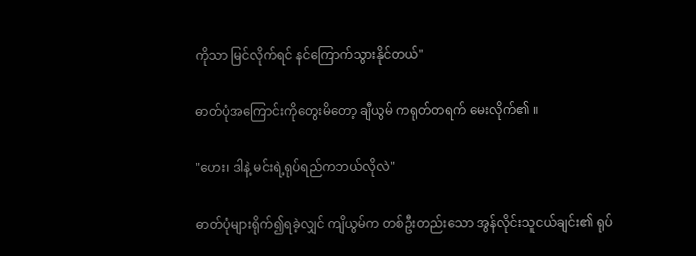ကိုသာ မြင်လိုက်ရင် နင်ကြောက်သွားနိုင်တယ်"

ဓာတ်ပုံအကြောင်းကိုတွေးမိတော့ ချီယွမ် ကရုတ်တရက် မေးလိုက်၏ ။

"ဟေး၊ ဒါနဲ့ မင်းရဲ့ရုပ်ရည်ကဘယ်လိုလဲ"

ဓာတ်ပုံများရိုက်၍ရခဲ့လျှင် ကျိယွမ်က တစ်ဦးတည်းသော အွန်လိုင်းသူငယ်ချင်း၏ ရုပ်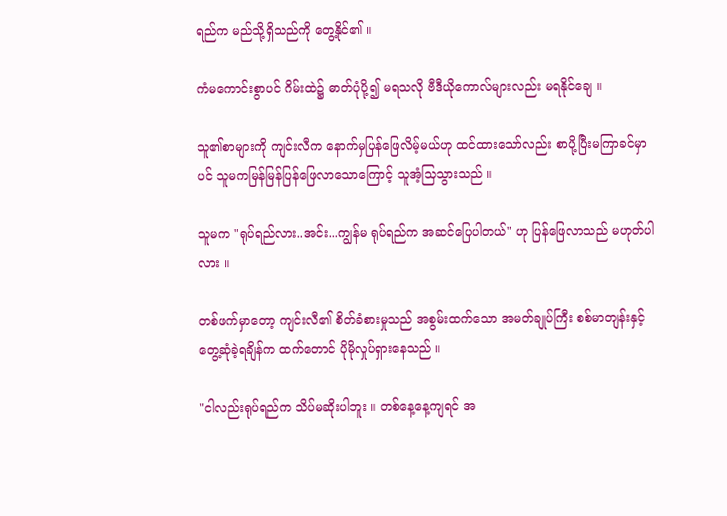ရည်က မည်သို့ရှိသည်ကို တွေ့နိုင်၏ ။

ကံမကောင်းစွာပင် ဂိမ်းထဲ၌ ဓာတ်ပုံပို့၍ မရသလို ဗီဒီယိုကောလ်များလည်း မရနိုင်ချေ ။

သူ၏စာများကို ကျင်းလီက နောက်မှပြန်ဖြေလိမ့်မယ်ဟု ထင်ထားသော်လည်း စာပို့ပြီးမကြာခင်မှာပင် သူမကမြန်မြန်ပြန်ဖြေလာသောကြောင့် သူအံ့သြသွားသည် ။

သူမက "ရုပ်ရည်လား..အင်း...ကျွန်မ ရုပ်ရည်က အဆင်ပြေပါတယ်" ဟု ပြန်ဖြေလာသည် မဟုတ်ပါလား ။

တစ်ဖက်မှာတော့ ကျင်းလီ၏ စိတ်ခံစားမှုသည် အစွမ်းထက်သော အမတ်ချုပ်ကြီး စစ်မာတျန်းနှင့် တွေ့ဆုံခဲ့ရချိန်က ထက်တောင် ပိုမိုလှုပ်ရှားနေသည် ။

"ငါလည်းရုပ်ရည်က သိပ်မဆိုးပါဘူး ။ တစ်နေ့နေ့ကျရင် အ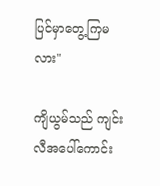ပြင်မှာတွေ့ကြမလား"

ကျိယွမ်သည် ကျင်းလီအပေါ်ကောင်း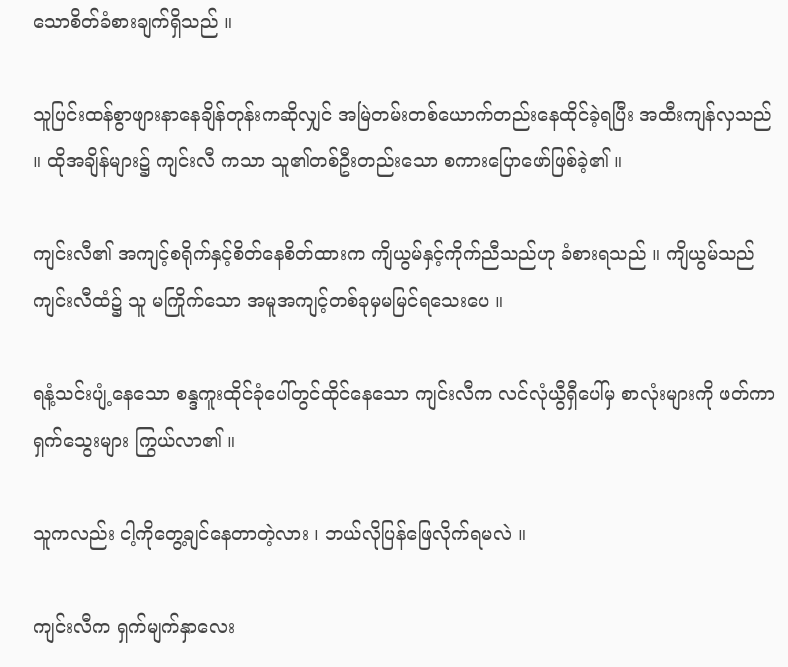သောစိတ်ခံစားချက်ရှိသည် ။

သူပြင်းထန်စွာဖျားနာနေချိန်တုန်းကဆိုလျှင် အမြဲတမ်းတစ်ယောက်တည်းနေထိုင်ခဲ့ရပြီး အထီးကျန်လှသည် ။ ထိုအချိန်များ၌ ကျင်းလီ ကသာ သူ၏တစ်ဦးတည်းသော စကားပြောဖော်ဖြစ်ခဲ့၏ ။

ကျင်းလီ၏ အကျင့်စရိုက်နှင့်စိတ်နေစိတ်ထားက ကျိယွမ်နှင့်ကိုက်ညီသည်ဟု ခံစားရသည် ။ ကျိယွမ်သည် ကျင်းလီထံ၌ သူ မကြိုက်သော အမူအကျင့်တစ်ခုမှမမြင်ရသေးပေ ။

ရနံ့သင်းပျံ့နေသော စန္ဒကူးထိုင်ခုံပေါ်တွင်ထိုင်နေသော ကျင်းလီက လင်လုံယွီရှီပေါ်မှ စာလုံးများကို ဖတ်ကာ ရှက်သွေးများ ကြွယ်လာ၏ ။

သူကလည်း ငါ့ကိုတွေ့ချင်နေတာတဲ့လား ၊ ဘယ်လိုပြန်ဖြေလိုက်ရမလဲ ။

ကျင်းလီက ရှက်မျက်နှာလေး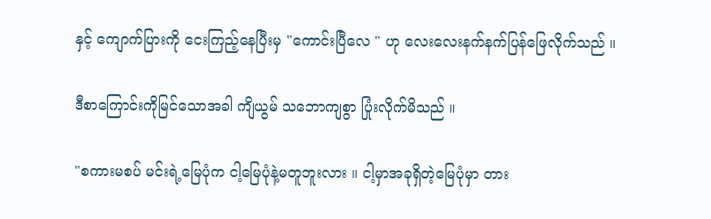နှင့် ကျောက်ပြားကို ငေးကြည့်နေပြီးမှ "ကောင်းပြီလေ " ဟု လေးလေးနက်နက်ပြန်ဖြေလိုက်သည် ။

ဒီစာကြောင်းကိုမြင်သောအခါ ကျိယွမ် သဘောကျစွာ ပြုံးလိုက်မိသည် ။

"စကားမစပ် မင်းရဲ့မြေပုံက ငါ့မြေပုံနဲ့မတူဘူးလား ။ ငါ့မှာအခုရှိတဲ့မြေပုံမှာ တား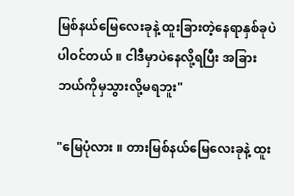မြစ်နယ်မြေလေးခုနဲ့ ထူးခြားတဲ့နေရာနှစ်ခုပဲပါဝင်တယ် ။ ငါဒီမှာပဲနေလို့ရပြီး အခြားဘယ်ကိုမှသွားလို့မရဘူး"

"မြေပုံလား ။ တားမြစ်နယ်မြေလေးခုနဲ့ ထူး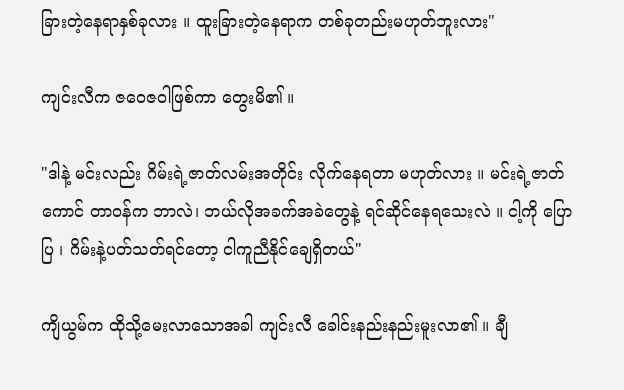ခြားတဲ့နေရာနှစ်ခုလား ။ ထူးခြားတဲ့နေရာက တစ်ခုတည်းမဟုတ်ဘူးလား"

ကျင်းလီက ဇဝေဇဝါဖြစ်ကာ တွေးမိ၏ ။

"ဒါနဲ့ မင်းလည်း ဂိမ်းရဲ့ဇာတ်လမ်းအတိုင်း လိုက်နေရတာ မဟုတ်လား ။ မင်းရဲ့ဇာတ်ကောင် တာဝန်က ဘာလဲ၊ ဘယ်လိုအခက်အခဲတွေနဲ့ ရင်ဆိုင်နေရသေးလဲ ။ ငါ့ကို ပြောပြ ၊ ဂိမ်းနဲ့ပတ်သတ်ရင်တော့ ငါကူညီနိုင်ချေရှိတယ်"

ကျိယွမ်က ထိုသို့မေးလာသောအခါ ကျင်းလီ ခေါင်းနည်းနည်းမူးလာ၏ ။ ချီ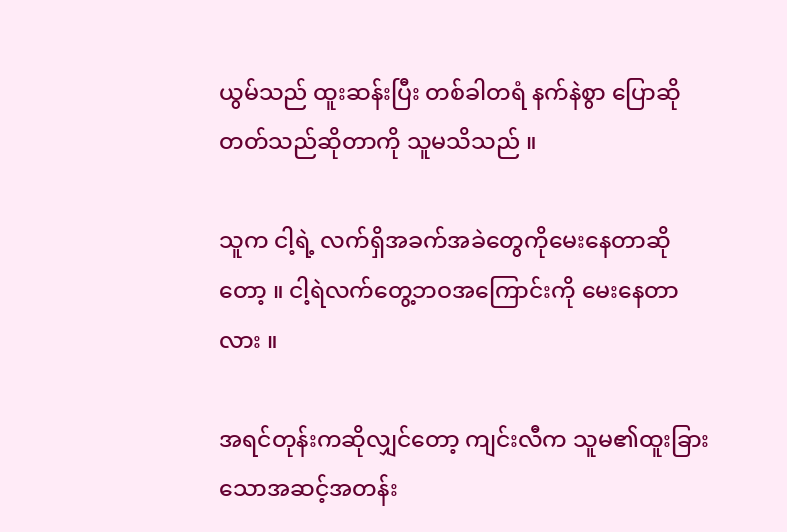ယွမ်သည် ထူးဆန်းပြီး တစ်ခါတရံ နက်နဲစွာ ပြောဆိုတတ်သည်ဆိုတာကို သူမသိသည် ။

သူက ငါ့ရဲ့ လက်ရှိအခက်အခဲတွေကိုမေးနေတာဆိုတော့ ။ ငါ့ရဲလက်တွေ့ဘဝအကြောင်းကို မေးနေတာလား ။

အရင်တုန်းကဆိုလျှင်တော့ ကျင်းလီက သူမ၏ထူးခြားသောအဆင့်အတန်း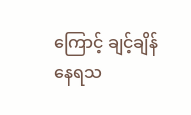ကြောင့် ချင့်ချိန်နေရသ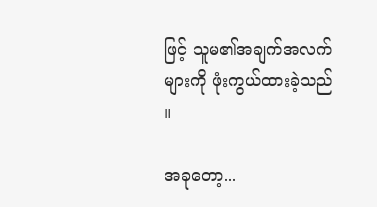ဖြင့် သူမ၏အချက်အလက်များကို ဖုံးကွယ်ထားခဲ့သည် ။

အခုတော့...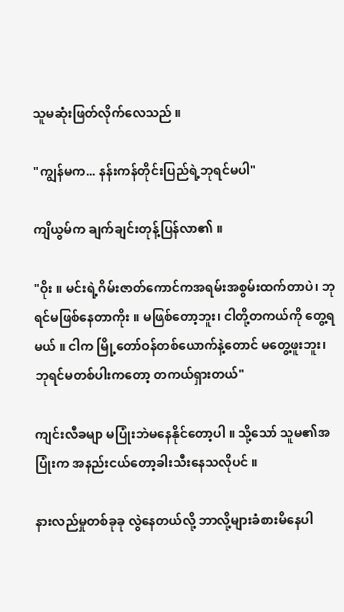သူမဆုံးဖြတ်လိုက်လေသည် ။

"ကျွန်မက... နန်းကန်တိုင်းပြည်ရဲ့ဘုရင်မပါ"

ကျိယွမ်က ချက်ချင်းတုန့်ပြန်လာ၏ ။

"ဝိုး ။ မင်းရဲ့ဂိမ်းဇာတ်ကောင်ကအရမ်းအစွမ်းထက်တာပဲ၊ ဘုရင်မဖြစ်နေတာကိုး ။ မဖြစ်တော့ဘူး၊ ငါတို့တကယ်ကို တွေ့ရမယ် ။ ငါက မြို့တော်ဝန်တစ်ယောက်နဲ့တောင် မတွေ့ဖူးဘူး၊ ဘုရင်မတစ်ပါးကတော့ တကယ်ရှားတယ်"

ကျင်းလီခမျာ မပြုံးဘဲမနေနိုင်တော့ပါ ။ သို့သော် သူမ၏အပြုံးက အနည်းငယ်တော့ခါးသီးနေသလိုပင် ။

နားလည်မှုတစ်ခုခု လွဲနေတယ်လို့ ဘာလို့များခံစားမိနေပါ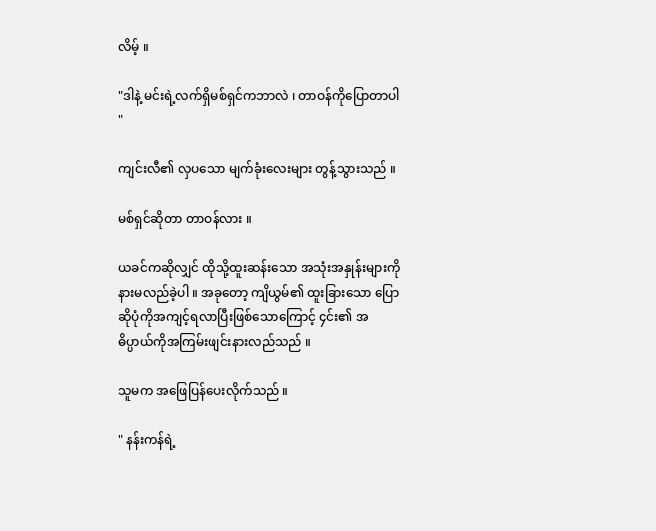လိမ့် ။

"ဒါနဲ့ မင်းရဲ့လက်ရှိမစ်ရှင်ကဘာလဲ ၊ တာဝန်ကိုပြောတာပါ "

ကျင်းလီ၏ လှပသော မျက်ခုံးလေးများ တွန့်သွားသည် ။

မစ်ရှင်ဆိုတာ တာဝန်လား ။

ယခင်ကဆိုလျှင် ထိုသို့ထူးဆန်းသော အသုံးအနှုန်းများကို နားမလည်ခဲ့ပါ ။ အခုတော့ ကျိယွမ်၏ ထူးခြားသော ပြောဆိုပုံကိုအကျင့်ရလာပြီးဖြစ်သောကြောင့် ၄င်း၏ အဓိပ္ပာယ်ကိုအကြမ်းဖျင်းနားလည်သည် ။

သူမက အဖြေပြန်ပေးလိုက်သည် ။

" နန်းကန်ရဲ့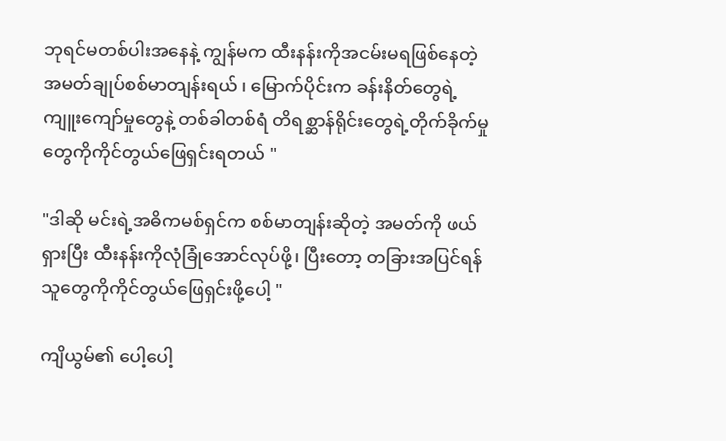ဘုရင်မတစ်ပါးအနေနဲ့ ကျွန်မက ထီးနန်းကိုအငမ်းမရဖြစ်နေတဲ့ အမတ်ချုပ်စစ်မာတျန်းရယ် ၊ မြောက်ပိုင်းက ခန်းနိတ်တွေရဲ့ကျူးကျော်မှုတွေနဲ့ တစ်ခါတစ်ရံ တိရစ္ဆာန်ရိုင်းတွေရဲ့တိုက်ခိုက်မှုတွေကိုကိုင်တွယ်ဖြေရှင်းရတယ် "

"ဒါဆို မင်းရဲ့အဓိကမစ်ရှင်က စစ်မာတျန်းဆိုတဲ့ အမတ်ကို ဖယ်ရှားပြီး ထီးနန်းကိုလုံခြုံအောင်လုပ်ဖို့၊ ပြီးတော့ တခြားအပြင်ရန်သူတွေကိုကိုင်တွယ်ဖြေရှင်းဖို့ပေါ့ "

ကျိယွမ်၏ ပေါ့ပေါ့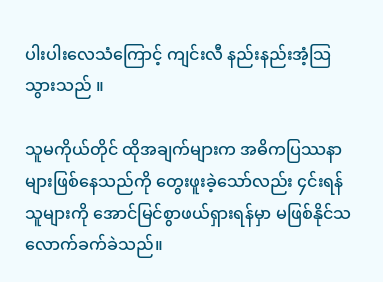ပါးပါးလေသံကြောင့် ကျင်းလီ နည်းနည်းအံ့သြသွားသည် ။

သူမကိုယ်တိုင် ထိုအချက်များက အဓိကပြဿနာများဖြစ်နေသည်ကို တွေးဖူးခဲ့သော်လည်း ၄င်းရန်သူများကို အောင်မြင်စွာဖယ်ရှားရန်မှာ မဖြစ်နိုင်သလောက်ခက်ခဲသည်။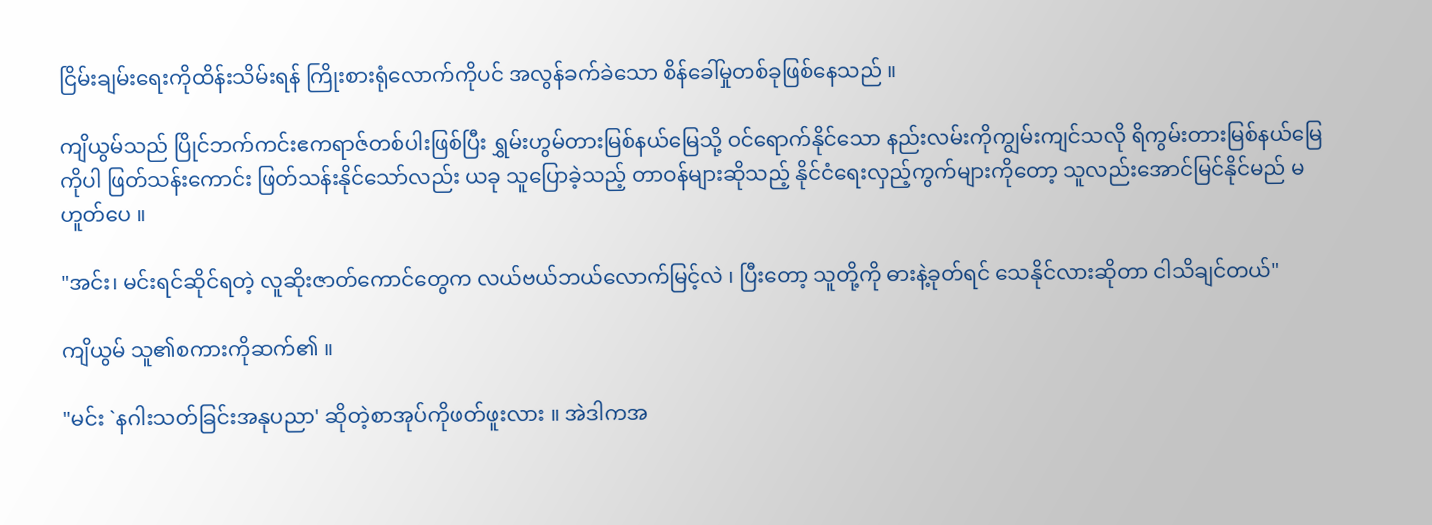ငြိမ်းချမ်းရေးကိုထိန်းသိမ်းရန် ကြိုးစားရုံလောက်ကိုပင် အလွန်ခက်ခဲသော စိန်ခေါ်မှုတစ်ခုဖြစ်နေသည် ။

ကျိယွမ်သည် ပြိုင်ဘက်ကင်းဧကရာဇ်တစ်ပါးဖြစ်ပြီး ရွှမ်းဟွမ်တားမြစ်နယ်မြေသို့ ဝင်ရောက်နိုင်သော နည်းလမ်းကိုကျွမ်းကျင်သလို ရိကွမ်းတားမြစ်နယ်မြေကိုပါ ဖြတ်သန်းကောင်း ဖြတ်သန်းနိုင်သော်လည်း ယခု သူပြောခဲ့သည့် တာဝန်များဆိုသည့် နိုင်ငံရေးလှည့်ကွက်များကိုတော့ သူလည်းအောင်မြင်နိုင်မည် မဟူတ်ပေ ။

"အင်း၊ မင်းရင်ဆိုင်ရတဲ့ လူဆိုးဇာတ်ကောင်တွေက လယ်ဗယ်ဘယ်လောက်မြင့်လဲ ၊ ပြီးတော့ သူတို့ကို ဓားနဲ့ခုတ်ရင် သေနိုင်လားဆိုတာ ငါသိချင်တယ်"

ကျိယွမ် သူ၏စကားကိုဆက်၏ ။

"မင်း `နဂါးသတ်ခြင်းအနုပညာ' ဆိုတဲ့စာအုပ်ကိုဖတ်ဖူးလား ။ အဲဒါကအ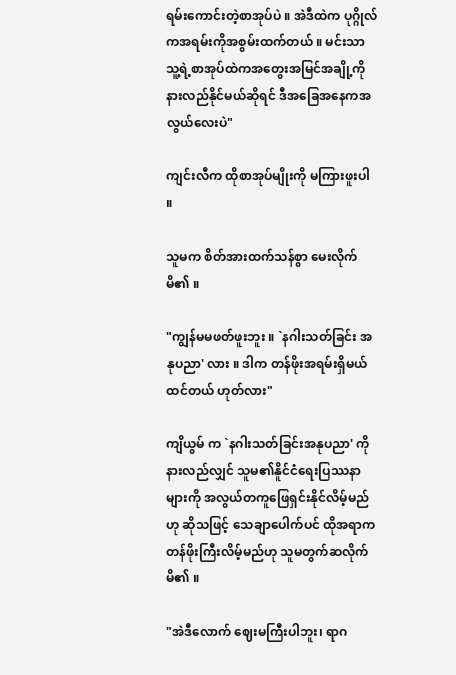ရမ်းကောင်းတဲ့စာအုပ်ပဲ ။ အဲဒီထဲက ပုဂ္ဂိုလ်ကအရမ်းကိုအစွမ်းထက်တယ် ။ မင်းသာ သူ့ရဲ့စာအုပ်ထဲကအတွေးအမြင်အချို့ကိုနားလည်နိုင်မယ်ဆိုရင် ဒီအခြေအနေကအလွယ်လေးပဲ"

ကျင်းလီက ထိုစာအုပ်မျိုးကို မကြားဖူးပါ ။

သူမက စိတ်အားထက်သန်စွာ မေးလိုက်မိ၏ ။

"ကျွန်မမဖတ်ဖူးဘူး ။ `နဂါးသတ်ခြင်း အနုပညာ' လား ။ ဒါက တန်ဖိုးအရမ်းရှိမယ်ထင်တယ် ဟုတ်လား"

ကျိယွမ် က `နဂါးသတ်ခြင်းအနုပညာ' ကိုနားလည်လျှင် သူမ၏နိူင်ငံရေးပြဿနာများကို အလွယ်တကူဖြေရှင်းနိုင်လိမ့်မည်ဟု ဆိုသဖြင့် သေချာပေါက်ပင် ထိုအရာကတန်ဖိုးကြီးလိမ့်မည်ဟု သူမတွက်ဆလိုက်မိ၏ ။

"အဲဒီလောက် ဈေးမကြီးပါဘူး၊ ရာဂ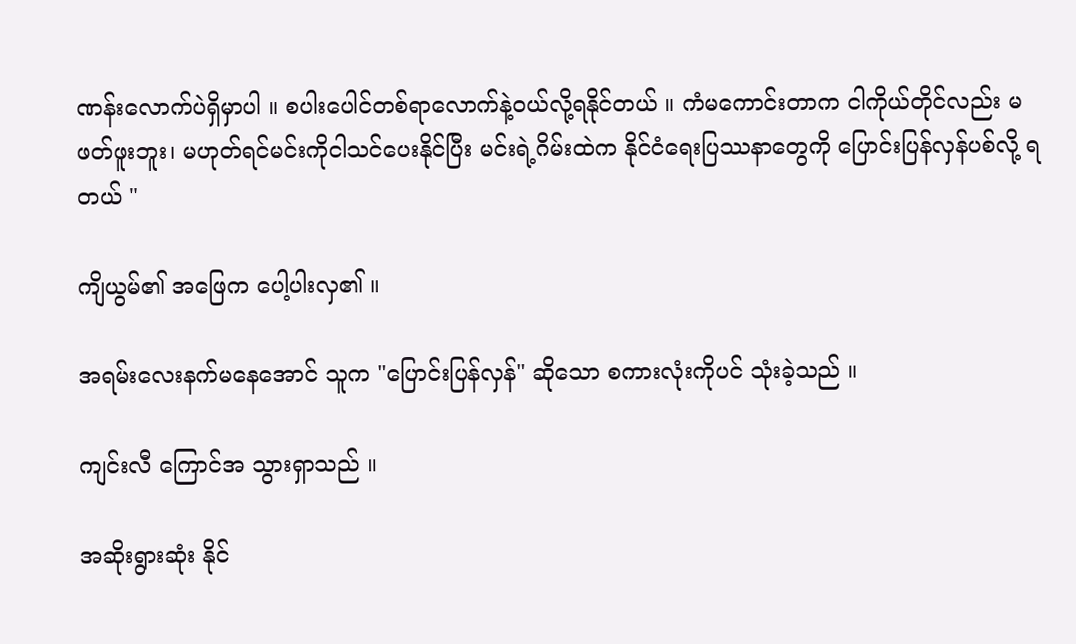ဏန်းလောက်ပဲရှိမှာပါ ။ စပါးပေါင်တစ်ရာလောက်နဲ့ဝယ်လို့ရနိုင်တယ် ။ ကံမကောင်းတာက ငါကိုယ်တိုင်လည်း မဖတ်ဖူးဘူး၊ မဟုတ်ရင်မင်းကိုငါသင်ပေးနိုင်ပြီး မင်းရဲ့ဂိမ်းထဲက နိုင်ငံရေးပြဿနာတွေကို ပြောင်းပြန်လှန်ပစ်လို့ ရတယ် "

ကျိယွမ်၏ အဖြေက ပေါ့ပါးလှ၏ ။

အရမ်းလေးနက်မနေအောင် သူက "ပြောင်းပြန်လှန်" ဆိုသော စကားလုံးကိုပင် သုံးခဲ့သည် ။

ကျင်းလီ ကြောင်အ သွားရှာသည် ။

အဆိုးရွားဆုံး နိုင်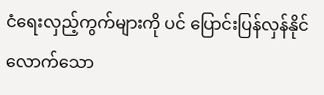ငံရေးလှည့်ကွက်များကို ပင် ပြောင်းပြန်လှန်နိုင်လောက်သော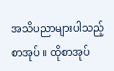အသိပညာများပါသည့် စာအုပ် ။ ထိုစာအုပ်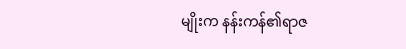မျိုးက နန်းကန်၏ရာဇ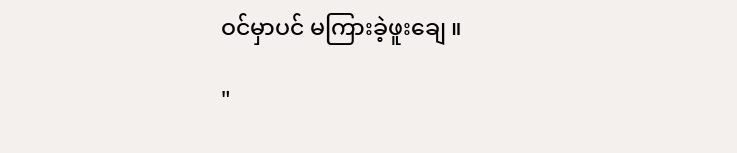ဝင်မှာပင် မကြားခဲ့ဖူးချေ ။

"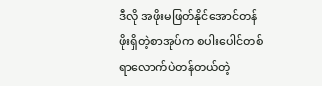ဒီလို အဖိုးမဖြတ်နိုင်အောင်တန်ဖိုးရှိတဲ့စာအုပ်က စပါးပေါင်တစ်ရာလောက်ပဲတန်တယ်တဲ့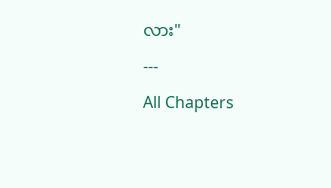လား"

---

All Chapters